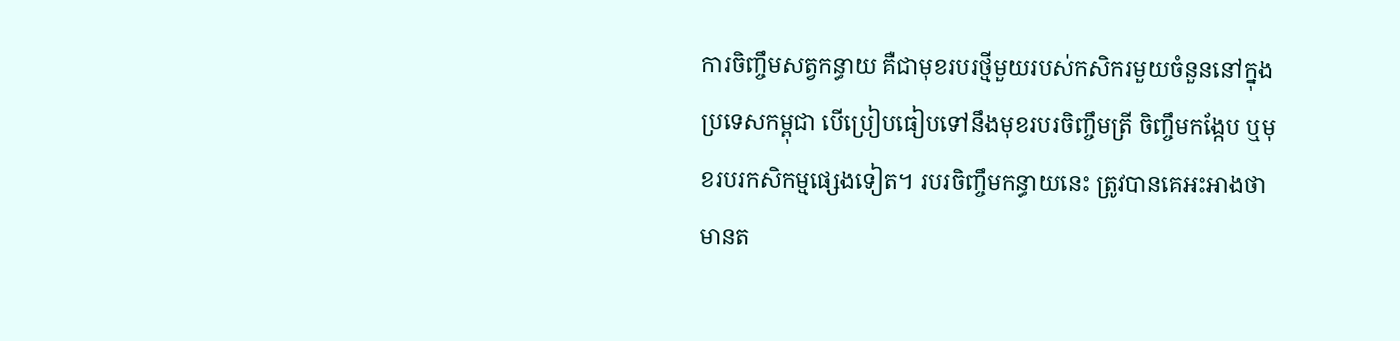ការចិញ្ចឹមសត្វកន្ធាយ គឺជាមុខរបរថ្មីមួយរបស់កសិករមួយចំនួននៅក្នុងប្រទេសកម្ពុជា បើប្រៀបធៀបទៅនឹងមុខរបរចិញ្ចឹមត្រី ចិញ្ចឹមកង្កែប ឬមុខរបរកសិកម្មផ្សេងទៀត។ របរចិញ្ចឹមកន្ធាយនេះ ត្រូវបានគេអះអាងថា មានត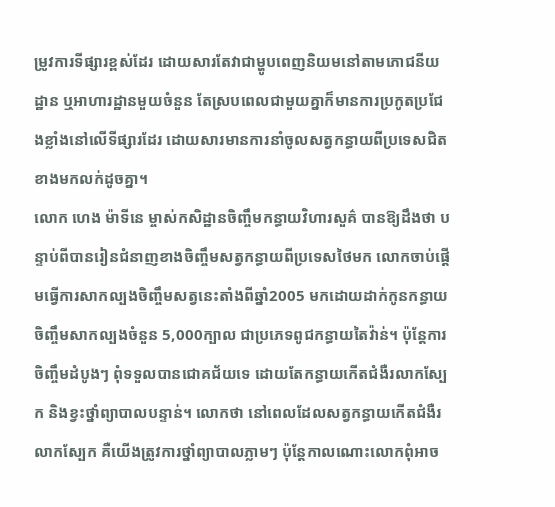ម្រូវការទីផ្សារខ្ពស់ដែរ ដោយសារតែវាជាម្ហូបពេញនិយមនៅតាមភោជនីយដ្ឋាន ឬអាហារដ្ឋានមួយចំនួន តែស្របពេលជាមួយគ្នាក៏មានការប្រកូតប្រជែងខ្លាំងនៅលើទីផ្សារដែរ ដោយសារមានការនាំចូលសត្វកន្ធាយពីប្រទេសជិតខាងមកលក់ដូចគ្នា។
លោក ហេង ម៉ាទីនេ ម្ចាស់កសិដ្ឋានចិញ្ចឹមកន្ធាយវិហារសួគ៌ បានឱ្យដឹងថា បន្ទាប់ពីបានរៀនជំនាញខាងចិញ្ចឹមសត្វកន្ធាយពីប្រទេសថៃមក លោកចាប់ផ្តើមធ្វើការសាកល្បងចិញ្ចឹមសត្វនេះតាំងពីឆ្នាំ2005 មកដោយដាក់កូនកន្ធាយចិញ្ចឹមសាកល្បងចំនួន 5,000ក្បាល ជាប្រភេទពូជកន្ធាយតៃវ៉ាន់។ ប៉ុន្តែការចិញ្ចឹមដំបូងៗ ពុំទទួលបានជោគជ័យទេ ដោយតែកន្ធាយកើតជំងឺរលាកស្បែក និងខ្វះថ្នាំព្យាបាលបន្ទាន់។ លោកថា នៅពេលដែលសត្វកន្ធាយកើតជំងឺរលាកស្បែក គឺយើងត្រូវការថ្នាំព្យាបាលភ្លាមៗ ប៉ុន្តែកាលណោះលោកពុំអាច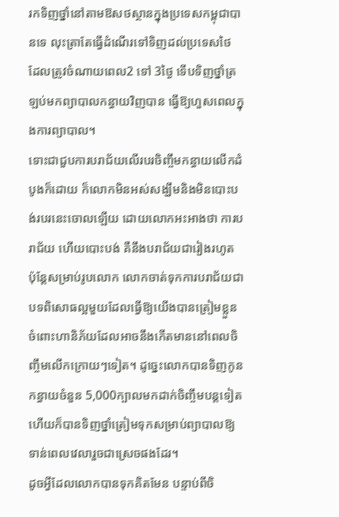រកទិញថ្នាំនៅតាមឱសថស្ថានក្នុងប្រទេសកម្ពុជាបានទេ លុះត្រាតែធ្វើដំណើរទៅទិញដល់ប្រទេសថៃ ដែលត្រូវចំណាយពេល2 ទៅ 3ថ្ងៃ ទើបទិញថ្នាំត្រឡប់មកព្យាបាលកន្ធាយវិញបាន ធ្វើឱ្យហួសពេលក្នុងការព្យាបាល។
ទោះជាជួបការបរាជ័យលើរបរចិញ្ចឹមកន្ធាយលើកដំបូងក៏ដោយ ក៏លោកមិនអស់សង្ឃឹមនិងមិនបោះបង់របរនេះចោលឡើយ ដោយលោកអះអាងថា ការបរាជ័យ ហើយបោះបង់ គឺនឹងបរាជ័យជារៀងរហូត ប៉ុន្តែសម្រាប់រូបលោក លោកចាត់ទុកការបរាជ័យជាបទពិសោធល្អមួយដែលធ្វើឱ្យយើងបានត្រៀមខ្លួនចំពោះហានិភ័យដែលអាចនឹងកើតមាននៅពេលចិញ្ចឹមលើកក្រោយៗទៀត។ ដូច្នេះលោកបានទិញកូនកន្ធាយចំនួន 5,000ក្បាលមកដាក់ចិញ្ចឹមបន្តទៀត ហើយក៏បានទិញថ្នាំត្រៀមទុកសម្រាប់ព្យាបាលឱ្យទាន់ពេលវេលារួចជាស្រេចផងដែរ។
ដូចអ្វីដែលលោកបានទុកគិតមែន បន្ទាប់ពីចិ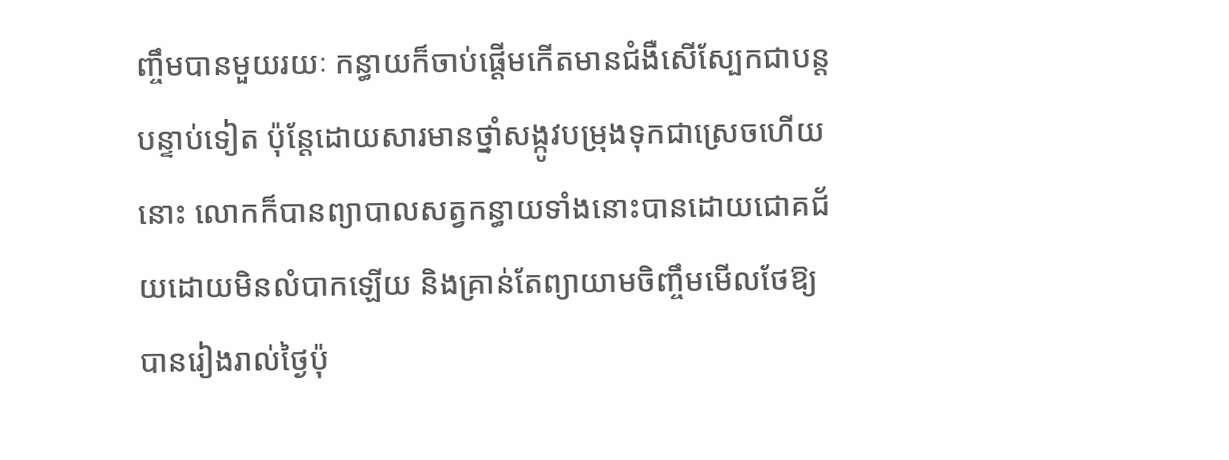ញ្ចឹមបានមួយរយៈ កន្ធាយក៏ចាប់ផ្ដើមកើតមានជំងឺសើស្បែកជាបន្តបន្ទាប់ទៀត ប៉ុន្តែដោយសារមានថ្នាំសង្កូវបម្រុងទុកជាស្រេចហើយនោះ លោកក៏បានព្យាបាលសត្វកន្ធាយទាំងនោះបានដោយជោគជ័យដោយមិនលំបាកឡើយ និងគ្រាន់តែព្យាយាមចិញ្ចឹមមើលថែឱ្យបានរៀងរាល់ថ្ងៃប៉ុ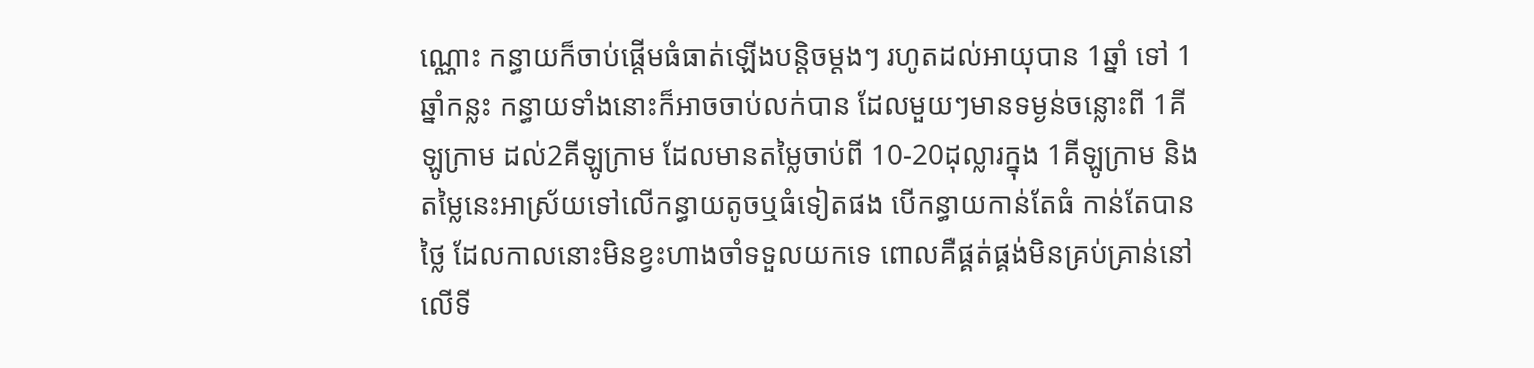ណ្ណោះ កន្ធាយក៏ចាប់ផ្តើមធំធាត់ឡើងបន្តិចម្តងៗ រហូតដល់អាយុបាន 1ឆ្នាំ ទៅ 1ឆ្នាំកន្លះ កន្ធាយទាំងនោះក៏អាចចាប់លក់បាន ដែលមួយៗមានទម្ងន់ចន្លោះពី 1គីឡូក្រាម ដល់2គីឡូក្រាម ដែលមានតម្លៃចាប់ពី 10-20ដុល្លារក្នុង 1គីឡូក្រាម និងតម្លៃនេះអាស្រ័យទៅលើកន្ធាយតូចឬធំទៀតផង បើកន្ធាយកាន់តែធំ កាន់តែបានថ្លៃ ដែលកាលនោះមិនខ្វះហាងចាំទទួលយកទេ ពោលគឺផ្គត់ផ្គង់មិនគ្រប់គ្រាន់នៅលើទី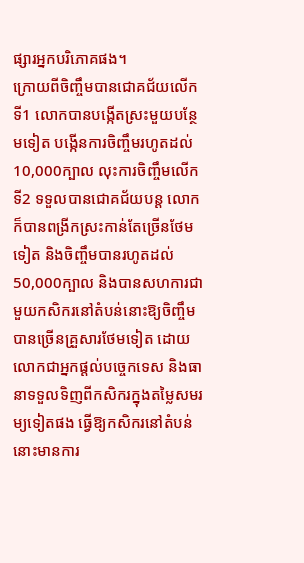ផ្សារអ្នកបរិភោគផង។
ក្រោយពីចិញ្ចឹមបានជោគជ័យលើកទី1 លោកបានបង្កើតស្រះមួយបន្ថែមទៀត បង្កើនការចិញ្ចឹមរហូតដល់10,000ក្បាល លុះការចិញ្ចឹមលើកទី2 ទទួលបានជោគជ័យបន្ត លោកក៏បានពង្រីកស្រះកាន់តែច្រើនថែមទៀត និងចិញ្ចឹមបានរហូតដល់ 50,000ក្បាល និងបានសហការជាមួយកសិករនៅតំបន់នោះឱ្យចិញ្ចឹមបានច្រើនគ្រួសារថែមទៀត ដោយលោកជាអ្នកផ្តល់បច្ចេកទេស និងធានាទទួលទិញពីកសិករក្នុងតម្លៃសមរម្យទៀតផង ធ្វើឱ្យកសិករនៅតំបន់នោះមានការ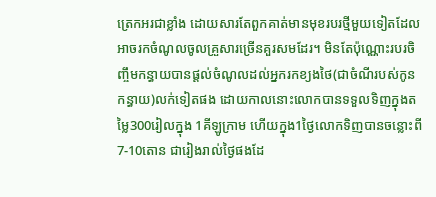ត្រេកអរជាខ្លាំង ដោយសារតែពួកគាត់មានមុខរបរថ្មីមួយទៀតដែលអាចរកចំណូលចូលគ្រួសារច្រើនគួរសមដែរ។ មិនតែប៉ុណ្ណោះរបរចិញ្ចឹមកន្ធាយបានផ្តល់ចំណូលដល់អ្នករកខ្យងថៃ(ជាចំណីរបស់កូនកន្ធាយ)លក់ទៀតផង ដោយកាលនោះលោកបានទទួលទិញក្នុងតម្លៃ300រៀលក្នុង 1គីឡូក្រាម ហើយក្នុង1ថ្ងៃលោកទិញបានចន្លោះពី 7-10តោន ជារៀងរាល់ថ្ងៃផងដែ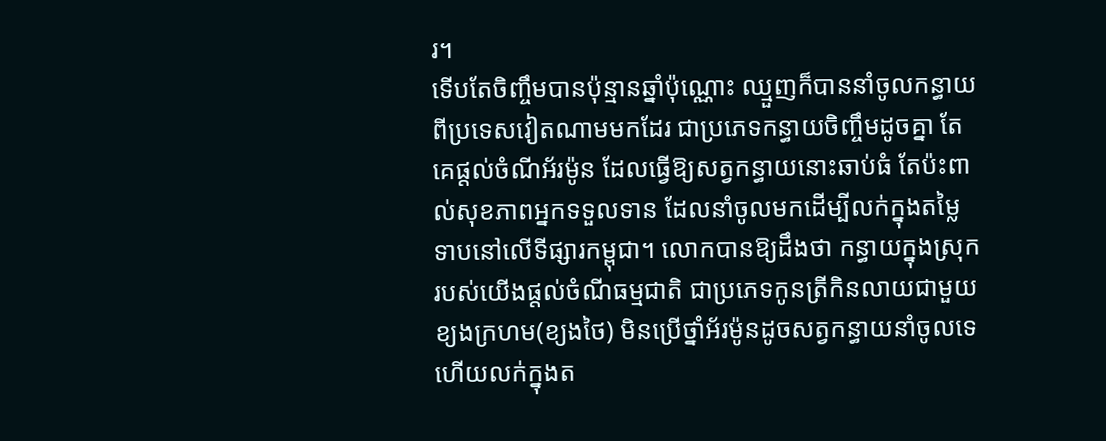រ។
ទើបតែចិញ្ចឹមបានប៉ុន្មានឆ្នាំប៉ុណ្ណោះ ឈ្មួញក៏បាននាំចូលកន្ធាយពីប្រទេសវៀតណាមមកដែរ ជាប្រភេទកន្ធាយចិញ្ចឹមដូចគ្នា តែគេផ្តល់ចំណីអ័រម៉ូន ដែលធ្វើឱ្យសត្វកន្ធាយនោះឆាប់ធំ តែប៉ះពាល់សុខភាពអ្នកទទួលទាន ដែលនាំចូលមកដើម្បីលក់ក្នុងតម្លៃទាបនៅលើទីផ្សារកម្ពុជា។ លោកបានឱ្យដឹងថា កន្ធាយក្នុងស្រុករបស់យើងផ្តល់ចំណីធម្មជាតិ ជាប្រភេទកូនត្រីកិនលាយជាមួយខ្យងក្រហម(ខ្យងថៃ) មិនប្រើថ្នាំអ័រម៉ូនដូចសត្វកន្ធាយនាំចូលទេហើយលក់ក្នុងត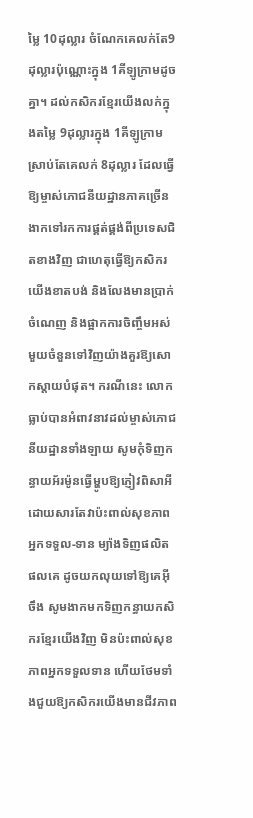ម្លៃ 10ដុល្លារ ចំណែកគេលក់តែ9ដុល្លារប៉ុណ្ណោះក្នុង 1គីឡូក្រាមដូចគ្នា។ ដល់កសិករខ្មែរយើងលក់ក្នុងតម្លៃ 9ដុល្លារក្នុង 1គីឡូក្រាម ស្រាប់តែគេលក់ 8ដុល្លារ ដែលធ្វើឱ្យម្ចាស់ភោជនីយដ្ឋានភាគច្រើនងាកទៅរកការផ្គត់ផ្គង់ពីប្រទេសជិតខាងវិញ ជាហេតុធ្វើឱ្យកសិករយើងខាតបង់ និងលែងមានប្រាក់ចំណេញ និងផ្អាកការចិញ្ចឹមអស់មួយចំនួនទៅវិញយ៉ាងគួរឱ្យសោកស្តាយបំផុត។ ករណីនេះ លោកធ្លាប់បានអំពាវនាវដល់ម្ចាស់ភោជនីយដ្ឋានទាំងឡាយ សូមកុំទិញកន្ធាយអ័រម៉ូនធ្វើម្ហូបឱ្យភ្ញៀវពិសាអី ដោយសារតែវាប៉ះពាល់សុខភាពអ្នកទទួល-ទាន ម្យ៉ាងទិញផលិតផលគេ ដូចយកលុយទៅឱ្យគេអុីចឹង សូមងាកមកទិញកន្ធាយកសិករខ្មែរយើងវិញ មិនប៉ះពាល់សុខភាពអ្នកទទួលទាន ហើយថែមទាំងជួយឱ្យកសិករយើងមានជីវភាព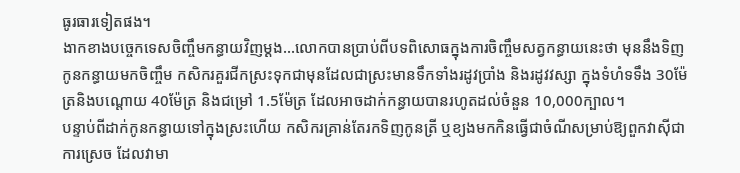ធូរធារទៀតផង។
ងាកខាងបច្ចេកទេសចិញ្ចឹមកន្ធាយវិញម្ដង…លោកបានប្រាប់ពីបទពិសោធក្នុងការចិញ្ចឹមសត្វកន្ធាយនេះថា មុននឹងទិញកូនកន្ធាយមកចិញ្ចឹម កសិករគួរជីកស្រះទុកជាមុនដែលជាស្រះមានទឹកទាំងរដូវប្រាំង និងរដូវវស្សា ក្នុងទំហំទទឹង 30ម៉ែត្រនិងបណ្តោយ 40ម៉ែត្រ និងជម្រៅ 1.5ម៉ែត្រ ដែលអាចដាក់កន្ធាយបានរហូតដល់ចំនួន 10,000ក្បាល។
បន្ទាប់ពីដាក់កូនកន្ធាយទៅក្នុងស្រះហើយ កសិករគ្រាន់តែរកទិញកូនត្រី ឬខ្យងមកកិនធ្វើជាចំណីសម្រាប់ឱ្យពួកវាស៊ីជាការស្រេច ដែលវាមា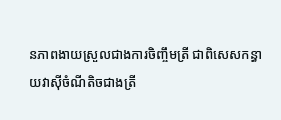នភាពងាយស្រួលជាងការចិញ្ចឹមត្រី ជាពិសេសកន្ធាយវាស៊ីចំណីតិចជាងត្រី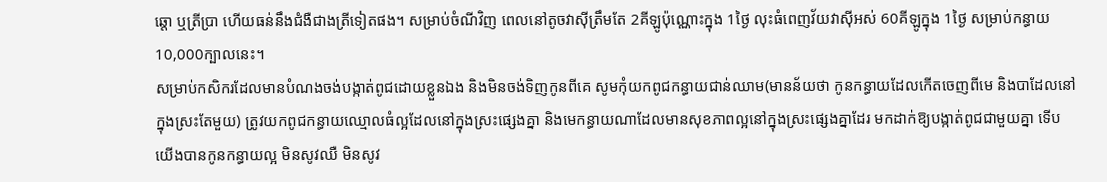ឆ្តោ ឬត្រីប្រា ហើយធន់នឹងជំងឺជាងត្រីទៀតផង។ សម្រាប់ចំណីវិញ ពេលនៅតូចវាស៊ីត្រឹមតែ 2គីឡូប៉ុណ្ណោះក្នុង 1ថ្ងៃ លុះធំពេញវ័យវាស៊ីអស់ 60គីឡូក្នុង 1ថ្ងៃ សម្រាប់កន្ធាយ10,000ក្បាលនេះ។
សម្រាប់កសិករដែលមានបំណងចង់បង្កាត់ពូជដោយខ្លួនឯង និងមិនចង់ទិញកូនពីគេ សូមកុំយកពូជកន្ធាយជាន់ឈាម(មានន័យថា កូនកន្ធាយដែលកើតចេញពីមេ និងបាដែលនៅក្នុងស្រះតែមួយ) ត្រូវយកពូជកន្ធាយឈ្មោលធំល្អដែលនៅក្នុងស្រះផ្សេងគ្នា និងមេកន្ធាយណាដែលមានសុខភាពល្អនៅក្នុងស្រះផ្សេងគ្នាដែរ មកដាក់ឱ្យបង្កាត់ពូជជាមួយគ្នា ទើបយើងបានកូនកន្ធាយល្អ មិនសូវឈឺ មិនសូវ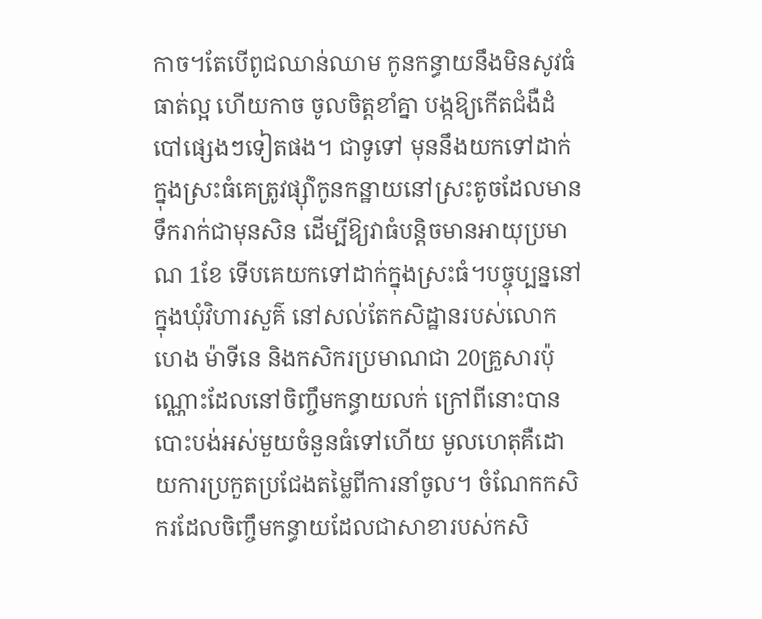កាច។តែបើពូជឈាន់ឈាម កូនកន្ធាយនឹងមិនសូវធំធាត់ល្អ ហើយកាច ចូលចិត្តខាំគ្នា បង្កឱ្យកើតជំងឺដំបៅផ្សេងៗទៀតផង។ ជាទូទៅ មុននឹងយកទៅដាក់ក្នុងស្រះធំគេត្រូវផ្សុំាំកូនកន្ឋាយនៅស្រះតូចដែលមានទឹករាក់ជាមុនសិន ដើម្បីឱ្យវាធំបន្តិចមានអាយុប្រមាណ 1ខែ ទើបគេយកទៅដាក់ក្នុងស្រះធំ។បច្ចុប្បន្ននៅក្នុងឃុំវិហារសួគ៌ នៅសល់តែកសិដ្ឋានរបស់លោក ហេង ម៉ាទីនេ និងកសិករប្រមាណជា 20គ្រួសារប៉ុណ្ណោះដែលនៅចិញ្ចឹមកន្ធាយលក់ ក្រៅពីនោះបានបោះបង់អស់មួយចំនួនធំទៅហើយ មូលហេតុគឺដោយការប្រកួតប្រជែងតម្លៃពីការនាំចូល។ ចំណែកកសិករដែលចិញ្ចឹមកន្ធាយដែលជាសាខារបស់កសិ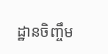ដ្ឋានចិញ្ចឹម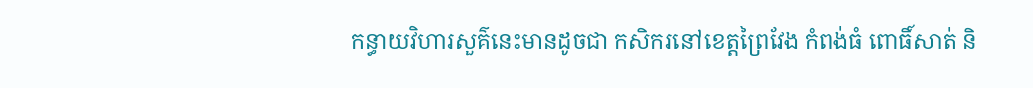កន្ធាយវិហារសួគ៌នេះមានដូចជា កសិករនៅខេត្តព្រៃវែង កំពង់ធំ ពោធិ៍សាត់ និ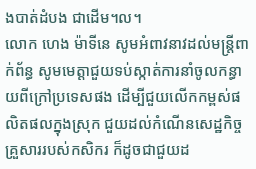ងបាត់ដំបង ជាដើម។ល។
លោក ហេង ម៉ាទីនេ សូមអំពាវនាវដល់មន្ត្រីពាក់ព័ន្ធ សូមមេត្តាជួយទប់ស្កាត់ការនាំចូលកន្ធាយពីក្រៅប្រទេសផង ដើម្បីជួយលើកកម្ពស់ផលិតផលក្នុងស្រុក ជួយដល់កំណើនសេដ្ឋកិច្ចគ្រួសាររបស់កសិករ ក៏ដូចជាជួយដ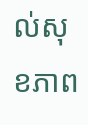ល់សុខភាព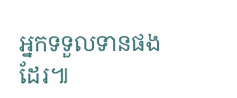អ្នកទទួលទានផងដែរ៕